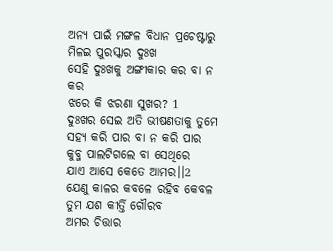ଅନ୍ୟ ପାଇଁ ମଙ୍ଗଳ ବିଧାନ ପ୍ରଚେଷ୍ଟାରୁ
ମିଳଇ ପୁରସ୍କାର ଦୁଃଖ
ସେହି ଦୁଃଖକୁ ଅଙ୍ଗୀକାର କର ବା ନ କର
ଝରେ କି ଝରଣା ସୁଖର? 1
ଦୁଃଖର ସେଇ ଅତି ଭୀଷଣତାକୁ ତୁମେ
ସହ୍ୟ କରି ପାର ବା ନ କରି ପାର
କୁବ୍ଜ ପାଲଟିଗଲେ ବା ସେଥିରେ
ଯାଏ ଆସେ କେତେ ଆମର।।2
ଯେଣୁ କାଳର କବଳେ ରହିବ କେବଳ
ତୁମ ଯଶ କୀର୍ତ୍ତି ଗୌରବ
ଅମର ଚିତ୍ତାର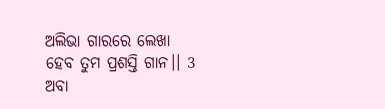ଅଲିଭା ଗାରରେ ଲେଖା
ହେବ ତୁମ ପ୍ରଶସ୍ତି ଗାନ।। 3
ଅବା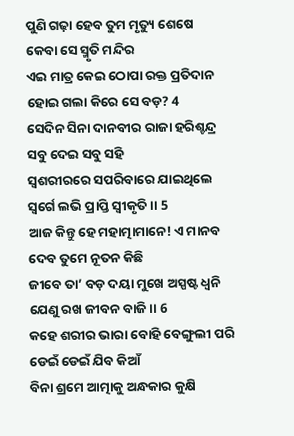ପୁଣି ଗଢ଼ା ହେବ ତୁମ ମୃତ୍ୟୁ ଶେଷେ
କେବା ସେ ସ୍ମୃତି ମନ୍ଦିର
ଏଇ ମାତ୍ର କେଇ ଠୋପା ରକ୍ତ ପ୍ରତିଦାନ
ହୋଇ ଗଲା କିରେ ସେ ବଡ଼? 4
ସେଦିନ ସିନା ଦାନବୀର ରାଜା ହରିଶ୍ଚନ୍ଦ୍ର
ସବୁ ଦେଇ ସବୁ ସହି
ସ୍ବଶରୀରରେ ସପରିବାରେ ଯାଇଥିଲେ
ସ୍ଵର୍ଗେ ଲଭି ପ୍ରାପ୍ତି ସ୍ୱୀକୃତି।। 5
ଆଜ କିନ୍ତୁ ହେ ମହାତ୍ମାମାନେ! ଏ ମାନବ
ଦେବ ତୁମେ ନୂତନ କିଛି
ଜୀବେ ତା’ ବଡ଼ ଦୟା ମୁଖେ ଅସ୍ପଷ୍ଟ ଧ୍ବନି
ଯେଣୁ ରଖ ଜୀବନ ବାଜି।। 6
କହେ ଶରୀର ଭାରା ବୋହି ବେଙ୍ଗୁଲୀ ପରି
ଡେଇଁ ଡେଇଁ ଯିବ କିଆଁ
ବିନା ଶ୍ରମେ ଆତ୍ମାକୁ ଅନ୍ଧକାର କୁକ୍ଷି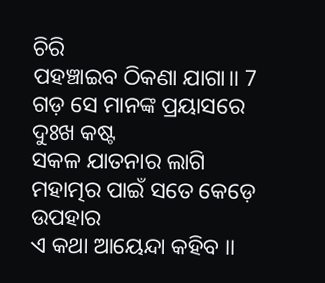ଚିରି
ପହଞ୍ଚାଇବ ଠିକଣା ଯାଗା।। 7
ଗଡ଼ ସେ ମାନଙ୍କ ପ୍ରୟାସରେ ଦୁଃଖ କଷ୍ଟ
ସକଳ ଯାତନାର ଲାଗି
ମହାତ୍ମର ପାଇଁ ସତେ କେଡ଼େ ଉପହାର
ଏ କଥା ଆୟେନ୍ଦା କହିବ ।।